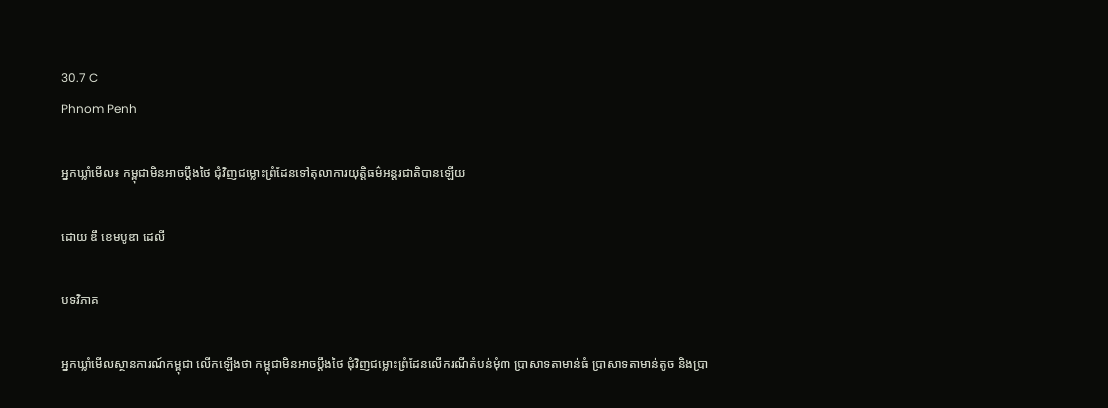30.7 C
Phnom Penh

អ្នកឃ្លាំមើល៖ កម្ពុជាមិនអាចប្តឹងថៃ ជុំវិញជម្លោះព្រំដែនទៅតុលាការយុត្តិធម៌អន្តរជាតិបានឡើយ

ដោយ ឌឹ ខេមបូឌា ដេលី

បទវិភាគ

អ្នកឃ្លាំមើលស្ថានការណ៍កម្ពុជា លើកឡើងថា កម្ពុជាមិនអាចប្តឹងថៃ ជុំវិញជម្លោះព្រំដែនលើករណីតំបន់មុំ៣ ប្រាសាទតាមាន់ធំ ប្រាសាទតាមាន់តូច និងប្រា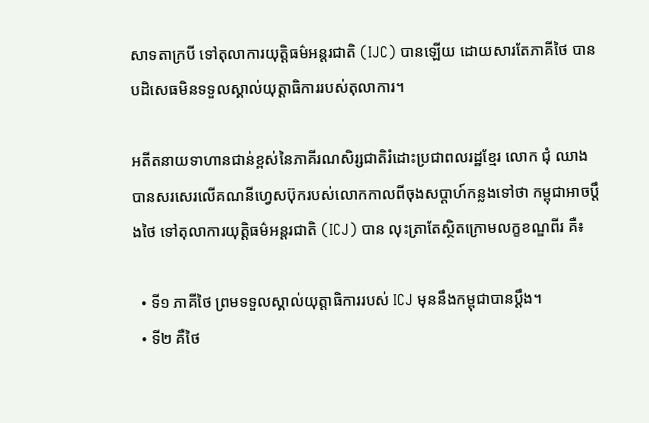សាទតាក្របី ទៅតុលាការយុត្តិធម៌អន្តរជាតិ (IJC) បានឡើយ ដោយសារតែភាគីថៃ បានបដិសេធមិនទទួលស្គាល់យុត្តាធិការរបស់តុលាការ។

អតីតនាយទាហានជាន់ខ្ពស់នៃភាគីរណសិរ្សជាតិរំដោះប្រជាពលរដ្ឋខ្មែរ លោក ជុំ ឈាង បានសរសេរលើគណនីហ្វេសប៊ុករបស់លោកកាលពីចុងសប្តាហ៍កន្លងទៅថា កម្ពុជាអាចប្តឹងថៃ ទៅតុលាការយុត្តិធម៌អន្តរជាតិ (ICJ) បាន លុះត្រាតែស្ថិតក្រោមលក្ខខណ្ឌពីរ គឺ៖

  • ទី១ ភាគីថៃ ព្រមទទួលស្គាល់យុត្តាធិការរបស់ ICJ មុននឹងកម្ពុជាបានប្តឹង។
  • ទី២ គឺថៃ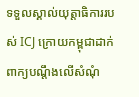ទទួលស្គាល់យុត្តាធិការរបស់ ICJ ក្រោយកម្ពុជាដាក់ពាក្យបណ្ដឹងលើសំណុំ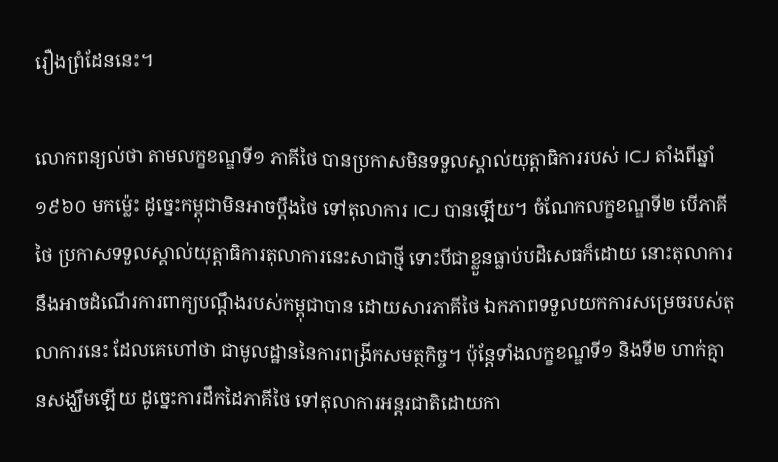រឿងព្រំដែននេះ។

លោកពន្យល់ថា តាមលក្ខខណ្ឌទី១ ភាគីថៃ បានប្រកាសមិនទទួលស្គាល់យុត្តាធិការរបស់ ICJ តាំងពីឆ្នាំ១៩៦០ មកម្ល៉េះ ដូច្នេះកម្ពុជាមិនអាចប្តឹងថៃ ទៅតុលាការ ICJ បានឡើយ។ ចំណែកលក្ខខណ្ឌទី២ បើភាគីថៃ ប្រកាសទទួលស្គាល់យុត្តាធិការតុលាការនេះសាជាថ្មី ទោះបីជាខ្លួនធ្លាប់បដិសេធក៏ដោយ នោះតុលាការនឹងអាចដំណើរការពាក្យបណ្ដឹងរបស់កម្ពុជាបាន ដោយសារភាគីថៃ ឯកភាពទទួលយកការសម្រេចរបស់តុលាការនេះ ដែលគេហៅថា ជាមូលដ្ឋាននៃការពង្រីកសមត្ថកិច្ច។ ប៉ុន្តែទាំងលក្ខខណ្ឌទី១ និងទី២ ហាក់គ្មានសង្ឃឹមឡើយ ដូច្នេះការដឹកដៃភាគីថៃ ទៅតុលាការអន្តរជាតិដោយកា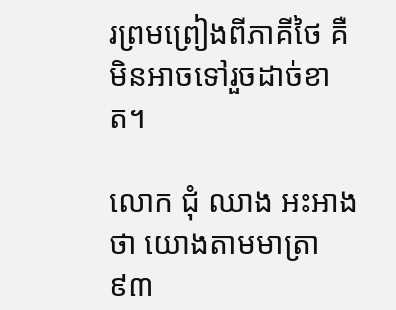រព្រមព្រៀងពីភាគីថៃ គឺមិនអាចទៅរួចដាច់ខាត។

លោក ជុំ ឈាង អះអាងថា យោងតាមមាត្រា៩៣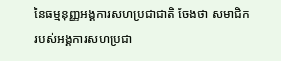នៃធម្មនុញ្ញអង្គការសហប្រជាជាតិ ចែងថា សមាជិករបស់អង្គការសហប្រជា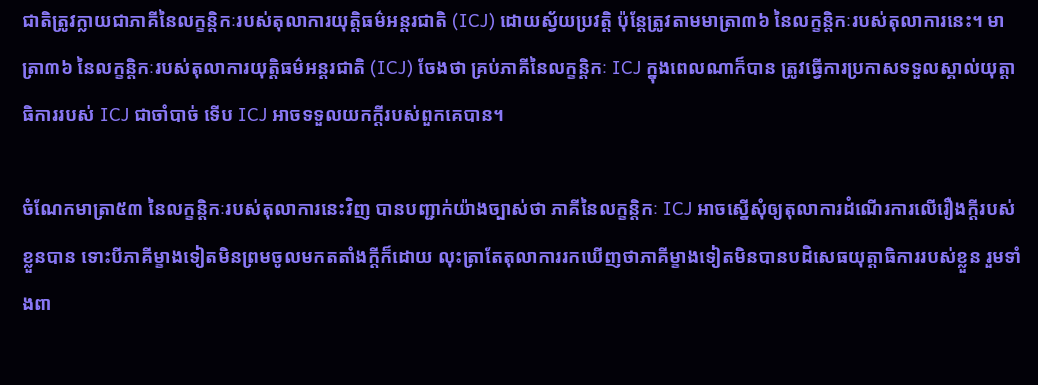ជាតិត្រូវក្លាយជាភាគីនៃលក្ខន្តិកៈរបស់តុលាការយុត្តិធម៌អន្តរជាតិ (ICJ) ដោយស្វ័យប្រវត្តិ ប៉ុន្តែត្រូវតាមមាត្រា៣៦ នៃលក្ខន្តិកៈរបស់តុលាការនេះ។ មាត្រា៣៦ នៃលក្ខន្តិកៈរបស់តុលាការយុត្តិធម៌អន្តរជាតិ (ICJ) ចែងថា គ្រប់ភាគីនៃលក្ខន្តិកៈ ICJ ក្នុងពេលណាក៏បាន ត្រូវធ្វើការប្រកាសទទួលស្គាល់យុត្តាធិការរបស់ ICJ ជាចាំបាច់ ទើប ICJ អាចទទួលយកក្តីរបស់ពួកគេបាន។

ចំណែកមាត្រា៥៣ នៃលក្ខន្តិកៈរបស់តុលាការនេះវិញ បានបញ្ជាក់យ៉ាងច្បាស់ថា ភាគីនៃលក្ខន្តិកៈ ICJ អាចស្នើសុំឲ្យតុលាការដំណើរការលើរឿងក្ដីរបស់ខ្លួនបាន ទោះបីភាគីម្ខាងទៀតមិនព្រមចូលមកតតាំងក្តីក៏ដោយ លុះត្រាតែតុលាការរកឃើញថាភាគីម្ខាងទៀតមិនបានបដិសេធយុត្តាធិការរបស់ខ្លួន រួមទាំងពា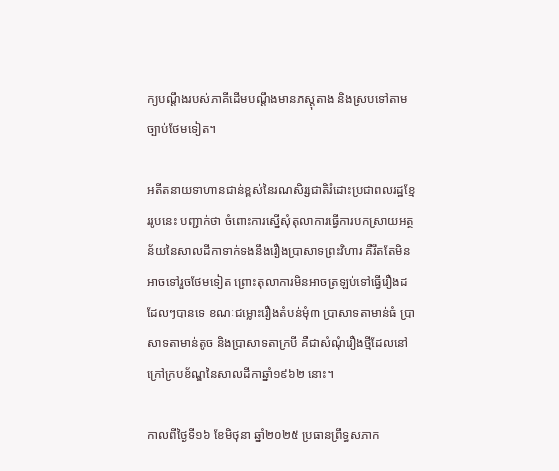ក្យបណ្ដឹងរបស់ភាគីដើមបណ្ដឹងមានភស្តុតាង និងស្របទៅតាមច្បាប់ថែមទៀត។

អតីតនាយទាហានជាន់ខ្ពស់នៃរណសិរ្សជាតិរំដោះប្រជាពលរដ្ឋខ្មែររូបនេះ បញ្ជាក់ថា ចំពោះការស្នើសុំតុលាការធ្វើការបកស្រាយអត្ថន័យនៃសាលដីកាទាក់ទងនឹងរឿងប្រាសាទព្រះវិហារ គឺរឹតតែមិនអាចទៅរួចថែមទៀត ព្រោះតុលាការមិនអាចត្រឡប់ទៅធ្វើរឿងដដែលៗបានទេ ខណៈជម្លោះរឿងតំបន់មុំ៣ ប្រាសាទតាមាន់ធំ ប្រាសាទតាមាន់តូច និងប្រាសាទតាក្របី គឺជាសំណុំរឿងថ្មីដែលនៅក្រៅក្របខ័ណ្ឌនៃសាលដីកាឆ្នាំ១៩៦២ នោះ។

កាលពីថ្ងៃទី១៦ ខែមិថុនា ឆ្នាំ២០២៥ ប្រធានព្រឹទ្ធសភាក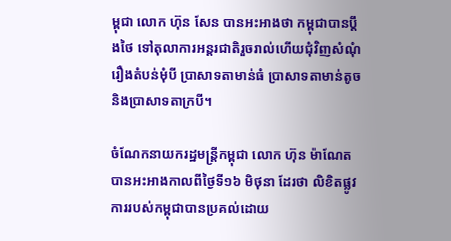ម្ពុជា លោក ហ៊ុន សែន បានអះអាងថា កម្ពុជាបានប្តឹងថៃ ទៅតុលាការអន្តរជាតិរួចរាល់ហើយជុំវិញសំណុំរឿងតំបន់មុំបី ប្រាសាទតាមាន់ធំ ប្រាសាទតាមាន់តូច និងប្រាសាទតាក្របី។

ចំណែកនាយករដ្ឋមន្ត្រីកម្ពុជា លោក ហ៊ុន ម៉ាណែត បានអះអាងកាលពីថ្ងៃទី១៦ មិថុនា ដែរថា លិខិតផ្លូវការរបស់កម្ពុជាបានប្រគល់ដោយ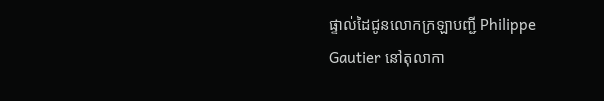ផ្ទាល់ដៃជូនលោកក្រឡាបញ្ជី Philippe Gautier នៅតុលាកា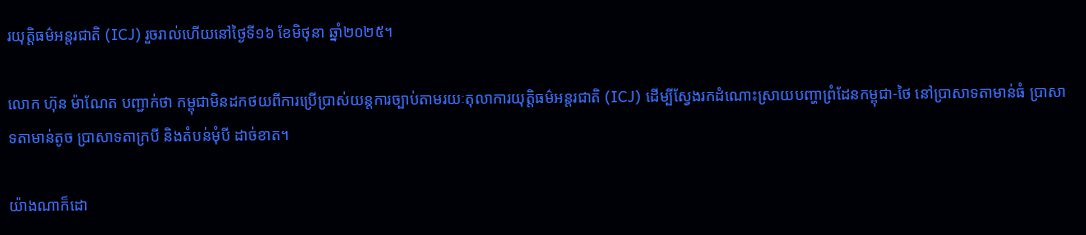រយុត្តិធម៌អន្តរជាតិ (ICJ) រួចរាល់ហើយនៅថ្ងៃទី១៦ ខែមិថុនា ឆ្នាំ២០២៥។

លោក ហ៊ុន ម៉ាណែត បញ្ជាក់ថា កម្ពុជាមិនដកថយពីការប្រើប្រាស់យន្តការច្បាប់តាមរយៈតុលាការយុត្តិធម៌អន្តរជាតិ (ICJ) ដើម្បីស្វែងរកដំណោះស្រាយបញ្ហាព្រំដែនកម្ពុជា-ថៃ នៅប្រាសាទតាមាន់ធំ ប្រាសាទតាមាន់តូច ប្រាសាទតាក្របី និងតំបន់មុំបី ដាច់ខាត។

យ៉ាងណាក៏ដោ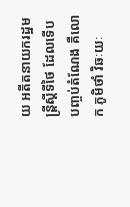យ អតីតនាយករដ្ឋមន្ត្រីស្តីទីថៃ ដែលទើបបញ្ចប់តំណែង គឺលោក ភូមិថាំ វិឆៈយៈ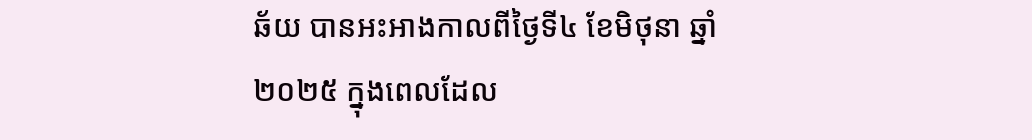ឆ័យ បានអះអាងកាលពីថ្ងៃទី៤ ខែមិថុនា ឆ្នាំ២០២៥ ក្នុងពេលដែល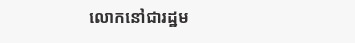លោកនៅជារដ្ឋម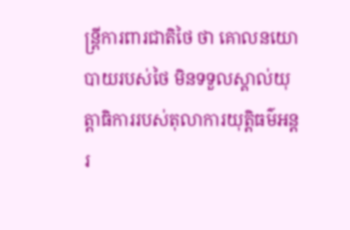ន្ត្រីការពារជាតិថៃ ថា គោលនយោបាយរបស់ថៃ មិនទទួលស្គាល់យុត្តាធិការរបស់តុលាការយុត្តិធម៌អន្តរ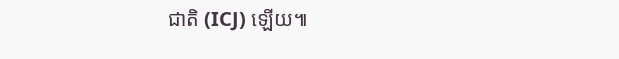ជាតិ (ICJ) ឡើយ៕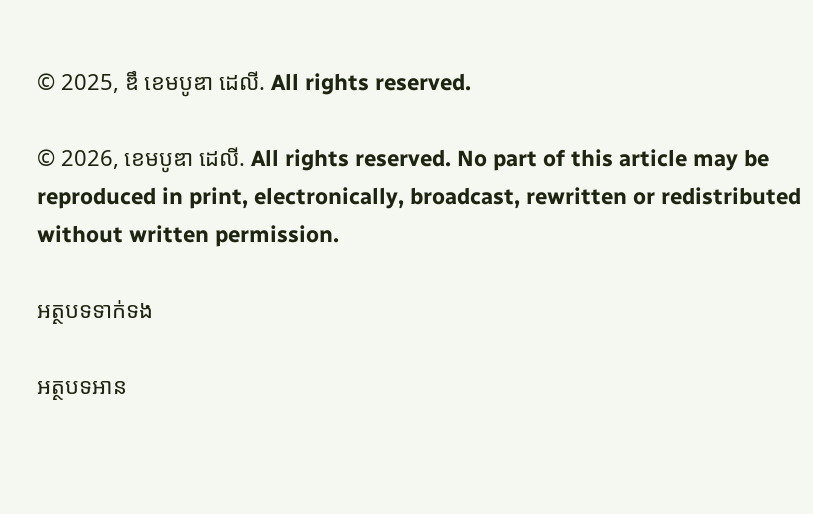© 2025, ឌឹ ខេមបូឌា ដេលី. All rights reserved.

© 2026, ខេមបូឌា ដេលី. All rights reserved. No part of this article may be reproduced in print, electronically, broadcast, rewritten or redistributed without written permission.

អត្ថបទទាក់ទង

អត្ថបទអាន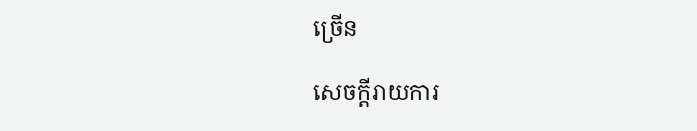ច្រើន

សេចក្ដីរាយការ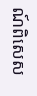ណ៍ពិសេស